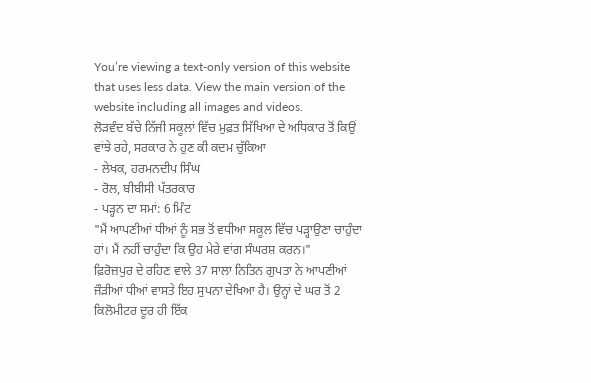You’re viewing a text-only version of this website that uses less data. View the main version of the website including all images and videos.
ਲੋੜਵੰਦ ਬੱਚੇ ਨਿੱਜੀ ਸਕੂਲਾਂ ਵਿੱਚ ਮੁਫ਼ਤ ਸਿੱਖਿਆ ਦੇ ਅਧਿਕਾਰ ਤੋਂ ਕਿਉਂ ਵਾਂਝੇ ਰਹੇ, ਸਰਕਾਰ ਨੇ ਹੁਣ ਕੀ ਕਦਮ ਚੁੱਕਿਆ
- ਲੇਖਕ, ਹਰਮਨਦੀਪ ਸਿੰਘ
- ਰੋਲ, ਬੀਬੀਸੀ ਪੱਤਰਕਾਰ
- ਪੜ੍ਹਨ ਦਾ ਸਮਾਂ: 6 ਮਿੰਟ
"ਮੈਂ ਆਪਣੀਆਂ ਧੀਆਂ ਨੂੰ ਸਭ ਤੋਂ ਵਧੀਆ ਸਕੂਲ ਵਿੱਚ ਪੜ੍ਹਾਉਣਾ ਚਾਹੁੰਦਾ ਹਾਂ। ਮੈਂ ਨਹੀਂ ਚਾਹੁੰਦਾ ਕਿ ਉਹ ਮੇਰੇ ਵਾਂਗ ਸੰਘਰਸ਼ ਕਰਨ।"
ਫ਼ਿਰੋਜ਼ਪੁਰ ਦੇ ਰਹਿਣ ਵਾਲੇ 37 ਸਾਲਾ ਨਿਤਿਨ ਗੁਪਤਾ ਨੇ ਆਪਣੀਆਂ ਜੌੜੀਆਂ ਧੀਆਂ ਵਾਸਤੇ ਇਹ ਸੁਪਨਾ ਦੇਖਿਆ ਹੈ। ਉਨ੍ਹਾਂ ਦੇ ਘਰ ਤੋਂ 2 ਕਿਲੋਮੀਟਰ ਦੂਰ ਹੀ ਇੱਕ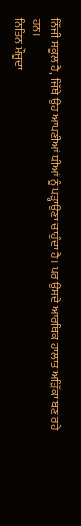ਨਿੱਜੀ ਸਕੂਲ ਹੈ, ਜਿੱਥੇ ਉਹ ਆਪਣੀਆਂ ਧੀਆਂ ਨੂੰ ਪੜ੍ਹਾਉਣਾ ਚਾਹੁੰਦਾ ਹੈ। ਪਰ ਉਸਦੇ ਆਰਥਿਕ ਹਾਲਾਤ ਅੜਿੱਕਾ ਬਣ ਰਹੇ ਹਨ।
ਨਿਤਿਨ ਮੌਜੂਦਾ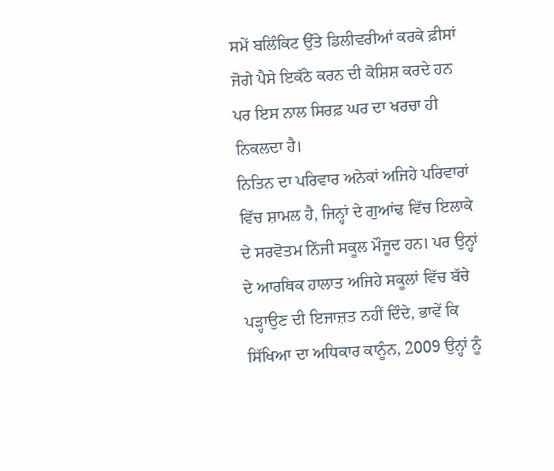ਸਮੇਂ ਬਲਿੰਕਿਟ ਉੱਤੇ ਡਿਲੀਵਰੀਆਂ ਕਰਕੇ ਫ਼ੀਸਾਂ ਜੋਗੇ ਪੈਸੇ ਇਕੱਠੇ ਕਰਨ ਦੀ ਕੋਸ਼ਿਸ਼ ਕਰਦੇ ਹਨ ਪਰ ਇਸ ਨਾਲ ਸਿਰਫ਼ ਘਰ ਦਾ ਖਰਚਾ ਹੀ ਨਿਕਲਦਾ ਹੈ।
ਨਿਤਿਨ ਦਾ ਪਰਿਵਾਰ ਅਨੇਕਾਂ ਅਜਿਹੇ ਪਰਿਵਾਰਾਂ ਵਿੱਚ ਸ਼ਾਮਲ ਹੈ, ਜਿਨ੍ਹਾਂ ਦੇ ਗੁਆਂਢ ਵਿੱਚ ਇਲਾਕੇ ਦੇ ਸਰਵੋਤਮ ਨਿੱਜੀ ਸਕੂਲ ਮੌਜੂਦ ਹਨ। ਪਰ ਉਨ੍ਹਾਂ ਦੇ ਆਰਥਿਕ ਹਾਲਾਤ ਅਜਿਹੇ ਸਕੂਲਾਂ ਵਿੱਚ ਬੱਚੇ ਪੜ੍ਹਾਉਣ ਦੀ ਇਜਾਜ਼ਤ ਨਹੀਂ ਦਿੰਦੇ, ਭਾਵੇਂ ਕਿ ਸਿੱਖਿਆ ਦਾ ਅਧਿਕਾਰ ਕਾਨੂੰਨ, 2009 ਉਨ੍ਹਾਂ ਨੂੰ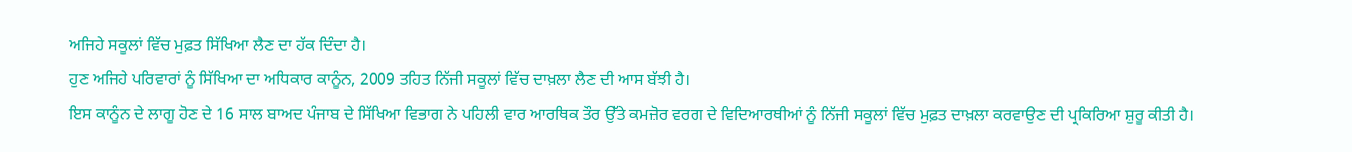ਅਜਿਹੇ ਸਕੂਲਾਂ ਵਿੱਚ ਮੁਫ਼ਤ ਸਿੱਖਿਆ ਲੈਣ ਦਾ ਹੱਕ ਦਿੰਦਾ ਹੈ।
ਹੁਣ ਅਜਿਹੇ ਪਰਿਵਾਰਾਂ ਨੂੰ ਸਿੱਖਿਆ ਦਾ ਅਧਿਕਾਰ ਕਾਨੂੰਨ, 2009 ਤਹਿਤ ਨਿੱਜੀ ਸਕੂਲਾਂ ਵਿੱਚ ਦਾਖ਼ਲਾ ਲੈਣ ਦੀ ਆਸ ਬੱਝੀ ਹੈ।
ਇਸ ਕਾਨੂੰਨ ਦੇ ਲਾਗੂ ਹੋਣ ਦੇ 16 ਸਾਲ ਬਾਅਦ ਪੰਜਾਬ ਦੇ ਸਿੱਖਿਆ ਵਿਭਾਗ ਨੇ ਪਹਿਲੀ ਵਾਰ ਆਰਥਿਕ ਤੌਰ ਉੱਤੇ ਕਮਜ਼ੋਰ ਵਰਗ ਦੇ ਵਿਦਿਆਰਥੀਆਂ ਨੂੰ ਨਿੱਜੀ ਸਕੂਲਾਂ ਵਿੱਚ ਮੁਫ਼ਤ ਦਾਖ਼ਲਾ ਕਰਵਾਉਣ ਦੀ ਪ੍ਰਕਿਰਿਆ ਸ਼ੁਰੂ ਕੀਤੀ ਹੈ।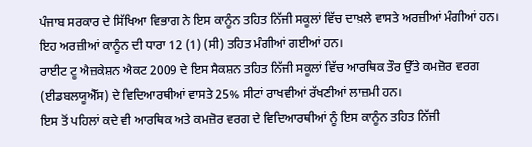ਪੰਜਾਬ ਸਰਕਾਰ ਦੇ ਸਿੱਖਿਆ ਵਿਭਾਗ ਨੇ ਇਸ ਕਾਨੂੰਨ ਤਹਿਤ ਨਿੱਜੀ ਸਕੂਲਾਂ ਵਿੱਚ ਦਾਖ਼ਲੇ ਵਾਸਤੇ ਅਰਜ਼ੀਆਂ ਮੰਗੀਆਂ ਹਨ। ਇਹ ਅਰਜ਼ੀਆਂ ਕਾਨੂੰਨ ਦੀ ਧਾਰਾ 12 (1) (ਸੀ) ਤਹਿਤ ਮੰਗੀਆਂ ਗਈਆਂ ਹਨ।
ਰਾਈਟ ਟੂ ਐਜ਼ਕੇਸ਼ਨ ਐਕਟ 2009 ਦੇ ਇਸ ਸੈਕਸ਼ਨ ਤਹਿਤ ਨਿੱਜੀ ਸਕੂਲਾਂ ਵਿੱਚ ਆਰਥਿਕ ਤੌਰ ਉੱਤੇ ਕਮਜ਼ੋਰ ਵਰਗ (ਈਡਬਲਯੂਐੱਸ) ਦੇ ਵਿਦਿਆਰਥੀਆਂ ਵਾਸਤੇ 25% ਸੀਟਾਂ ਰਾਖਵੀਆਂ ਰੱਖਣੀਆਂ ਲਾਜ਼ਮੀ ਹਨ।
ਇਸ ਤੋਂ ਪਹਿਲਾਂ ਕਦੇ ਵੀ ਆਰਥਿਕ ਅਤੇ ਕਮਜ਼ੋਰ ਵਰਗ ਦੇ ਵਿਦਿਆਰਥੀਆਂ ਨੂੰ ਇਸ ਕਾਨੂੰਨ ਤਹਿਤ ਨਿੱਜੀ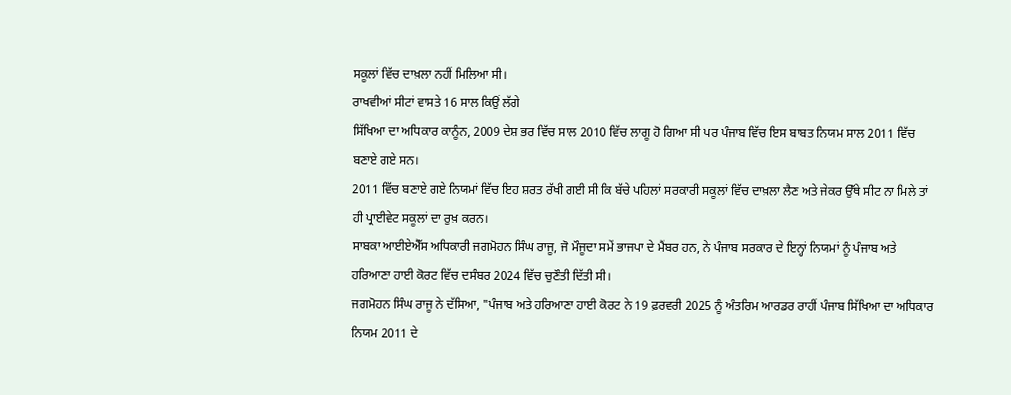ਸਕੂਲਾਂ ਵਿੱਚ ਦਾਖ਼ਲਾ ਨਹੀਂ ਮਿਲਿਆ ਸੀ।
ਰਾਖਵੀਆਂ ਸੀਟਾਂ ਵਾਸਤੇ 16 ਸਾਲ ਕਿਉਂ ਲੱਗੇ
ਸਿੱਖਿਆ ਦਾ ਅਧਿਕਾਰ ਕਾਨੂੰਨ, 2009 ਦੇਸ਼ ਭਰ ਵਿੱਚ ਸਾਲ 2010 ਵਿੱਚ ਲਾਗੂ ਹੋ ਗਿਆ ਸੀ ਪਰ ਪੰਜਾਬ ਵਿੱਚ ਇਸ ਬਾਬਤ ਨਿਯਮ ਸਾਲ 2011 ਵਿੱਚ ਬਣਾਏ ਗਏ ਸਨ।
2011 ਵਿੱਚ ਬਣਾਏ ਗਏ ਨਿਯਮਾਂ ਵਿੱਚ ਇਹ ਸ਼ਰਤ ਰੱਖੀ ਗਈ ਸੀ ਕਿ ਬੱਚੇ ਪਹਿਲਾਂ ਸਰਕਾਰੀ ਸਕੂਲਾਂ ਵਿੱਚ ਦਾਖ਼ਲਾ ਲੈਣ ਅਤੇ ਜੇਕਰ ਉੱਥੇ ਸੀਟ ਨਾ ਮਿਲੇ ਤਾਂ ਹੀ ਪ੍ਰਾਈਵੇਟ ਸਕੂਲਾਂ ਦਾ ਰੁਖ਼ ਕਰਨ।
ਸਾਬਕਾ ਆਈਏਐੱਸ ਅਧਿਕਾਰੀ ਜਗਮੋਹਨ ਸਿੰਘ ਰਾਜੂ, ਜੋ ਮੌਜੂਦਾ ਸਮੇਂ ਭਾਜਪਾ ਦੇ ਮੈਂਬਰ ਹਨ, ਨੇ ਪੰਜਾਬ ਸਰਕਾਰ ਦੇ ਇਨ੍ਹਾਂ ਨਿਯਮਾਂ ਨੂੰ ਪੰਜਾਬ ਅਤੇ ਹਰਿਆਣਾ ਹਾਈ ਕੋਰਟ ਵਿੱਚ ਦਸੰਬਰ 2024 ਵਿੱਚ ਚੁਣੌਤੀ ਦਿੱਤੀ ਸੀ।
ਜਗਮੋਹਨ ਸਿੰਘ ਰਾਜੂ ਨੇ ਦੱਸਿਆ, "ਪੰਜਾਬ ਅਤੇ ਹਰਿਆਣਾ ਹਾਈ ਕੋਰਟ ਨੇ 19 ਫ਼ਰਵਰੀ 2025 ਨੂੰ ਅੰਤਰਿਮ ਆਰਡਰ ਰਾਹੀਂ ਪੰਜਾਬ ਸਿੱਖਿਆ ਦਾ ਅਧਿਕਾਰ ਨਿਯਮ 2011 ਦੇ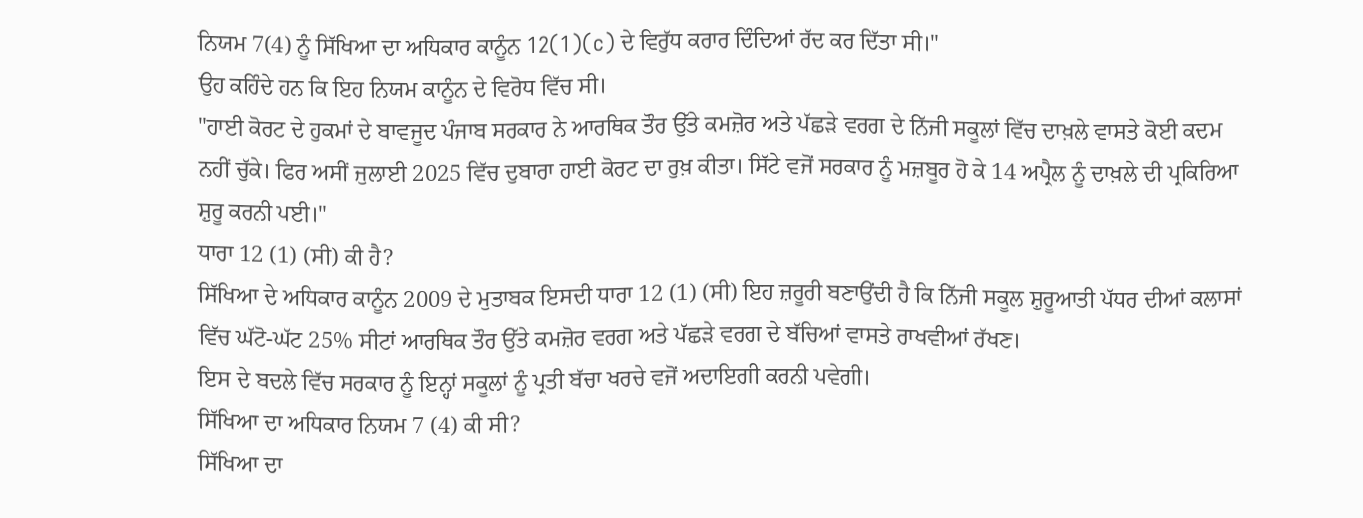ਨਿਯਮ 7(4) ਨੂੰ ਸਿੱਖਿਆ ਦਾ ਅਧਿਕਾਰ ਕਾਨੂੰਨ 12(1)(c) ਦੇ ਵਿਰੁੱਧ ਕਰਾਰ ਦਿੰਦਿਆਂ ਰੱਦ ਕਰ ਦਿੱਤਾ ਸੀ।"
ਉਹ ਕਹਿੰਦੇ ਹਨ ਕਿ ਇਹ ਨਿਯਮ ਕਾਨੂੰਨ ਦੇ ਵਿਰੋਧ ਵਿੱਚ ਸੀ।
"ਹਾਈ ਕੋਰਟ ਦੇ ਹੁਕਮਾਂ ਦੇ ਬਾਵਜੂਦ ਪੰਜਾਬ ਸਰਕਾਰ ਨੇ ਆਰਥਿਕ ਤੌਰ ਉੱਤੇ ਕਮਜ਼ੋਰ ਅਤੇ ਪੱਛੜੇ ਵਰਗ ਦੇ ਨਿੱਜੀ ਸਕੂਲਾਂ ਵਿੱਚ ਦਾਖ਼ਲੇ ਵਾਸਤੇ ਕੋਈ ਕਦਮ ਨਹੀਂ ਚੁੱਕੇ। ਫਿਰ ਅਸੀਂ ਜੁਲਾਈ 2025 ਵਿੱਚ ਦੁਬਾਰਾ ਹਾਈ ਕੋਰਟ ਦਾ ਰੁਖ਼ ਕੀਤਾ। ਸਿੱਟੇ ਵਜੋਂ ਸਰਕਾਰ ਨੂੰ ਮਜ਼ਬੂਰ ਹੋ ਕੇ 14 ਅਪ੍ਰੈਲ ਨੂੰ ਦਾਖ਼ਲੇ ਦੀ ਪ੍ਰਕਿਰਿਆ ਸ਼ੁਰੂ ਕਰਨੀ ਪਈ।"
ਧਾਰਾ 12 (1) (ਸੀ) ਕੀ ਹੈ?
ਸਿੱਖਿਆ ਦੇ ਅਧਿਕਾਰ ਕਾਨੂੰਨ 2009 ਦੇ ਮੁਤਾਬਕ ਇਸਦੀ ਧਾਰਾ 12 (1) (ਸੀ) ਇਹ ਜ਼ਰੂਰੀ ਬਣਾਉਂਦੀ ਹੈ ਕਿ ਨਿੱਜੀ ਸਕੂਲ ਸ਼ੁਰੂਆਤੀ ਪੱਧਰ ਦੀਆਂ ਕਲਾਸਾਂ ਵਿੱਚ ਘੱਟੋ-ਘੱਟ 25% ਸੀਟਾਂ ਆਰਥਿਕ ਤੌਰ ਉੱਤੇ ਕਮਜ਼ੋਰ ਵਰਗ ਅਤੇ ਪੱਛੜੇ ਵਰਗ ਦੇ ਬੱਚਿਆਂ ਵਾਸਤੇ ਰਾਖਵੀਆਂ ਰੱਖਣ।
ਇਸ ਦੇ ਬਦਲੇ ਵਿੱਚ ਸਰਕਾਰ ਨੂੰ ਇਨ੍ਹਾਂ ਸਕੂਲਾਂ ਨੂੰ ਪ੍ਰਤੀ ਬੱਚਾ ਖਰਚੇ ਵਜੋਂ ਅਦਾਇਗੀ ਕਰਨੀ ਪਵੇਗੀ।
ਸਿੱਖਿਆ ਦਾ ਅਧਿਕਾਰ ਨਿਯਮ 7 (4) ਕੀ ਸੀ?
ਸਿੱਖਿਆ ਦਾ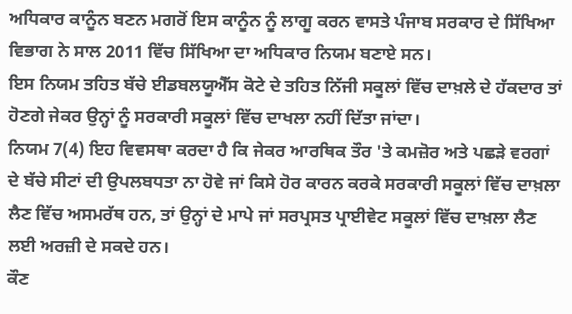ਅਧਿਕਾਰ ਕਾਨੂੰਨ ਬਣਨ ਮਗਰੋਂ ਇਸ ਕਾਨੂੰਨ ਨੂੰ ਲਾਗੂ ਕਰਨ ਵਾਸਤੇ ਪੰਜਾਬ ਸਰਕਾਰ ਦੇ ਸਿੱਖਿਆ ਵਿਭਾਗ ਨੇ ਸਾਲ 2011 ਵਿੱਚ ਸਿੱਖਿਆ ਦਾ ਅਧਿਕਾਰ ਨਿਯਮ ਬਣਾਏ ਸਨ।
ਇਸ ਨਿਯਮ ਤਹਿਤ ਬੱਚੇ ਈਡਬਲਯੂਐੱਸ ਕੋਟੇ ਦੇ ਤਹਿਤ ਨਿੱਜੀ ਸਕੂਲਾਂ ਵਿੱਚ ਦਾਖ਼ਲੇ ਦੇ ਹੱਕਦਾਰ ਤਾਂ ਹੋਣਗੇ ਜੇਕਰ ਉਨ੍ਹਾਂ ਨੂੰ ਸਰਕਾਰੀ ਸਕੂਲਾਂ ਵਿੱਚ ਦਾਖਲਾ ਨਹੀਂ ਦਿੱਤਾ ਜਾਂਦਾ।
ਨਿਯਮ 7(4) ਇਹ ਵਿਵਸਥਾ ਕਰਦਾ ਹੈ ਕਿ ਜੇਕਰ ਆਰਥਿਕ ਤੌਰ 'ਤੇ ਕਮਜ਼ੋਰ ਅਤੇ ਪਛੜੇ ਵਰਗਾਂ ਦੇ ਬੱਚੇ ਸੀਟਾਂ ਦੀ ਉਪਲਬਧਤਾ ਨਾ ਹੋਵੇ ਜਾਂ ਕਿਸੇ ਹੋਰ ਕਾਰਨ ਕਰਕੇ ਸਰਕਾਰੀ ਸਕੂਲਾਂ ਵਿੱਚ ਦਾਖ਼ਲਾ ਲੈਣ ਵਿੱਚ ਅਸਮਰੱਥ ਹਨ, ਤਾਂ ਉਨ੍ਹਾਂ ਦੇ ਮਾਪੇ ਜਾਂ ਸਰਪ੍ਰਸਤ ਪ੍ਰਾਈਵੇਟ ਸਕੂਲਾਂ ਵਿੱਚ ਦਾਖ਼ਲਾ ਲੈਣ ਲਈ ਅਰਜ਼ੀ ਦੇ ਸਕਦੇ ਹਨ।
ਕੌਣ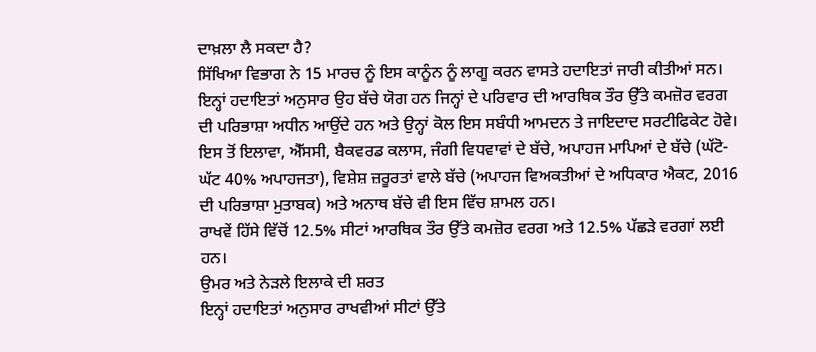ਦਾਖ਼ਲਾ ਲੈ ਸਕਦਾ ਹੈ?
ਸਿੱਖਿਆ ਵਿਭਾਗ ਨੇ 15 ਮਾਰਚ ਨੂੰ ਇਸ ਕਾਨੂੰਨ ਨੂੰ ਲਾਗੂ ਕਰਨ ਵਾਸਤੇ ਹਦਾਇਤਾਂ ਜਾਰੀ ਕੀਤੀਆਂ ਸਨ। ਇਨ੍ਹਾਂ ਹਦਾਇਤਾਂ ਅਨੁਸਾਰ ਉਹ ਬੱਚੇ ਯੋਗ ਹਨ ਜਿਨ੍ਹਾਂ ਦੇ ਪਰਿਵਾਰ ਦੀ ਆਰਥਿਕ ਤੌਰ ਉੱਤੇ ਕਮਜ਼ੋਰ ਵਰਗ ਦੀ ਪਰਿਭਾਸ਼ਾ ਅਧੀਨ ਆਉਂਦੇ ਹਨ ਅਤੇ ਉਨ੍ਹਾਂ ਕੋਲ ਇਸ ਸਬੰਧੀ ਆਮਦਨ ਤੇ ਜਾਇਦਾਦ ਸਰਟੀਫਿਕੇਟ ਹੋਵੇ।
ਇਸ ਤੋਂ ਇਲਾਵਾ, ਐੱਸਸੀ, ਬੈਕਵਰਡ ਕਲਾਸ, ਜੰਗੀ ਵਿਧਵਾਵਾਂ ਦੇ ਬੱਚੇ, ਅਪਾਹਜ ਮਾਪਿਆਂ ਦੇ ਬੱਚੇ (ਘੱਟੋ-ਘੱਟ 40% ਅਪਾਹਜਤਾ), ਵਿਸ਼ੇਸ਼ ਜ਼ਰੂਰਤਾਂ ਵਾਲੇ ਬੱਚੇ (ਅਪਾਹਜ ਵਿਅਕਤੀਆਂ ਦੇ ਅਧਿਕਾਰ ਐਕਟ, 2016 ਦੀ ਪਰਿਭਾਸ਼ਾ ਮੁਤਾਬਕ) ਅਤੇ ਅਨਾਥ ਬੱਚੇ ਵੀ ਇਸ ਵਿੱਚ ਸ਼ਾਮਲ ਹਨ।
ਰਾਖਵੇਂ ਹਿੱਸੇ ਵਿੱਚੋਂ 12.5% ਸੀਟਾਂ ਆਰਥਿਕ ਤੌਰ ਉੱਤੇ ਕਮਜ਼ੋਰ ਵਰਗ ਅਤੇ 12.5% ਪੱਛੜੇ ਵਰਗਾਂ ਲਈ ਹਨ।
ਉਮਰ ਅਤੇ ਨੇੜਲੇ ਇਲਾਕੇ ਦੀ ਸ਼ਰਤ
ਇਨ੍ਹਾਂ ਹਦਾਇਤਾਂ ਅਨੁਸਾਰ ਰਾਖਵੀਆਂ ਸੀਟਾਂ ਉੱਤੇ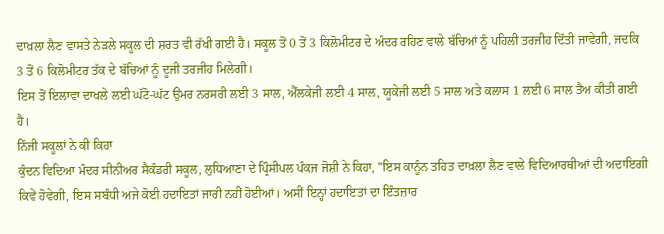ਦਾਖ਼ਲਾ ਲੈਣ ਵਾਸਤੇ ਨੇੜਲੇ ਸਕੂਲ ਦੀ ਸ਼ਰਤ ਵੀ ਰੱਖੀ ਗਈ ਹੈ। ਸਕੂਲ ਤੋਂ 0 ਤੋਂ 3 ਕਿਲੋਮੀਟਰ ਦੇ ਅੰਦਰ ਰਹਿਣ ਵਾਲੇ ਬੱਚਿਆਂ ਨੂੰ ਪਹਿਲੀ ਤਰਜੀਹ ਦਿੱਤੀ ਜਾਵੇਗੀ, ਜਦਕਿ 3 ਤੋਂ 6 ਕਿਲੋਮੀਟਰ ਤੱਕ ਦੇ ਬੱਚਿਆਂ ਨੂੰ ਦੂਜੀ ਤਰਜੀਹ ਮਿਲੇਗੀ।
ਇਸ ਤੋਂ ਇਲਾਵਾ ਦਾਖਲੇ ਲਈ ਘੱਟੋ-ਘੱਟ ਉਮਰ ਨਰਸਰੀ ਲਈ 3 ਸਾਲ, ਐੱਲਕੇਜੀ ਲਈ 4 ਸਾਲ, ਯੂਕੇਜੀ ਲਈ 5 ਸਾਲ ਅਤੇ ਕਲਾਸ 1 ਲਈ 6 ਸਾਲ ਤੈਅ ਕੀਤੀ ਗਈ ਹੈ।
ਨਿੱਜੀ ਸਕੂਲਾਂ ਨੇ ਕੀ ਕਿਹਾ
ਕੁੰਦਨ ਵਿਦਿਆ ਮੰਦਰ ਸੀਨੀਅਰ ਸੈਕੰਡਰੀ ਸਕੂਲ, ਲੁਧਿਆਣਾ ਦੇ ਪ੍ਰਿੰਸੀਪਲ ਪੰਕਜ ਜੋਸ਼ੀ ਨੇ ਕਿਹਾ, "ਇਸ ਕਾਨੂੰਨ ਤਹਿਤ ਦਾਖ਼ਲਾ ਲੈਣ ਵਾਲੇ ਵਿਦਿਆਰਥੀਆਂ ਦੀ ਅਦਾਇਗੀ ਕਿਵੇਂ ਹੋਵੇਗੀ, ਇਸ ਸਬੰਧੀ ਅਜੇ ਕੋਈ ਹਦਾਇਤਾਂ ਜਾਰੀ ਨਹੀਂ ਹੋਈਆਂ। ਅਸੀਂ ਇਨ੍ਹਾਂ ਹਦਾਇਤਾਂ ਦਾ ਇੰਤਜ਼ਾਰ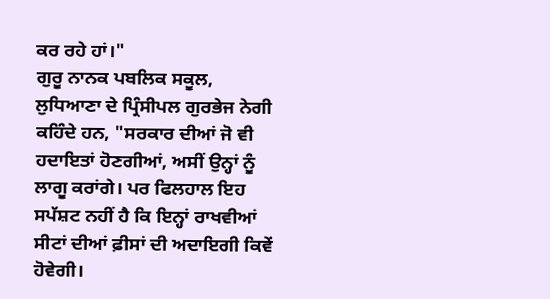ਕਰ ਰਹੇ ਹਾਂ।"
ਗੁਰੂ ਨਾਨਕ ਪਬਲਿਕ ਸਕੂਲ, ਲੁਧਿਆਣਾ ਦੇ ਪ੍ਰਿੰਸੀਪਲ ਗੁਰਭੇਜ ਨੇਗੀ ਕਹਿੰਦੇ ਹਨ, "ਸਰਕਾਰ ਦੀਆਂ ਜੋ ਵੀ ਹਦਾਇਤਾਂ ਹੋਣਗੀਆਂ, ਅਸੀਂ ਉਨ੍ਹਾਂ ਨੂੰ ਲਾਗੂ ਕਰਾਂਗੇ। ਪਰ ਫਿਲਹਾਲ ਇਹ ਸਪੱਸ਼ਟ ਨਹੀਂ ਹੈ ਕਿ ਇਨ੍ਹਾਂ ਰਾਖਵੀਆਂ ਸੀਟਾਂ ਦੀਆਂ ਫ਼ੀਸਾਂ ਦੀ ਅਦਾਇਗੀ ਕਿਵੇਂ ਹੋਵੇਗੀ।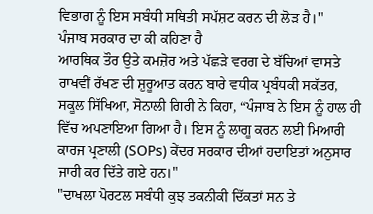ਵਿਭਾਗ ਨੂੰ ਇਸ ਸਬੰਧੀ ਸਥਿਤੀ ਸਪੱਸ਼ਟ ਕਰਨ ਦੀ ਲੋੜ ਹੈ।"
ਪੰਜਾਬ ਸਰਕਾਰ ਦਾ ਕੀ ਕਹਿਣਾ ਹੈ
ਆਰਥਿਕ ਤੌਰ ਉਤੇ ਕਮਜ਼ੋਰ ਅਤੇ ਪੱਛੜੇ ਵਰਗ ਦੇ ਬੱਚਿਆਂ ਵਾਸਤੇ ਰਾਖਵੀਂ ਰੱਖਣ ਦੀ ਸ਼ੁਰੂਆਤ ਕਰਨ ਬਾਰੇ ਵਧੀਕ ਪ੍ਰਬੰਧਕੀ ਸਕੱਤਰ, ਸਕੂਲ ਸਿੱਖਿਆ, ਸੋਨਾਲੀ ਗਿਰੀ ਨੇ ਕਿਹਾ, “ਪੰਜਾਬ ਨੇ ਇਸ ਨੂੰ ਹਾਲ ਹੀ ਵਿੱਚ ਅਪਣਾਇਆ ਗਿਆ ਹੈ। ਇਸ ਨੂੰ ਲਾਗੂ ਕਰਨ ਲਈ ਮਿਆਰੀ ਕਾਰਜ ਪ੍ਰਣਾਲੀ (SOPs) ਕੇਂਦਰ ਸਰਕਾਰ ਦੀਆਂ ਹਦਾਇਤਾਂ ਅਨੁਸਾਰ ਜਾਰੀ ਕਰ ਦਿੱਤੇ ਗਏ ਹਨ।"
"ਦਾਖਲਾ ਪੋਰਟਲ ਸਬੰਧੀ ਕੁਝ ਤਕਨੀਕੀ ਦਿੱਕਤਾਂ ਸਨ ਤੇ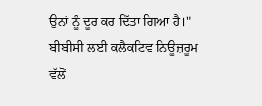ਉਨਾਂ ਨੂੰ ਦੂਰ ਕਰ ਦਿੱਤਾ ਗਿਆ ਹੈ।"
ਬੀਬੀਸੀ ਲਈ ਕਲੈਕਟਿਵ ਨਿਊਜ਼ਰੂਮ ਵੱਲੋਂ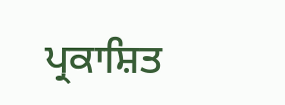ਪ੍ਰਕਾਸ਼ਿਤ